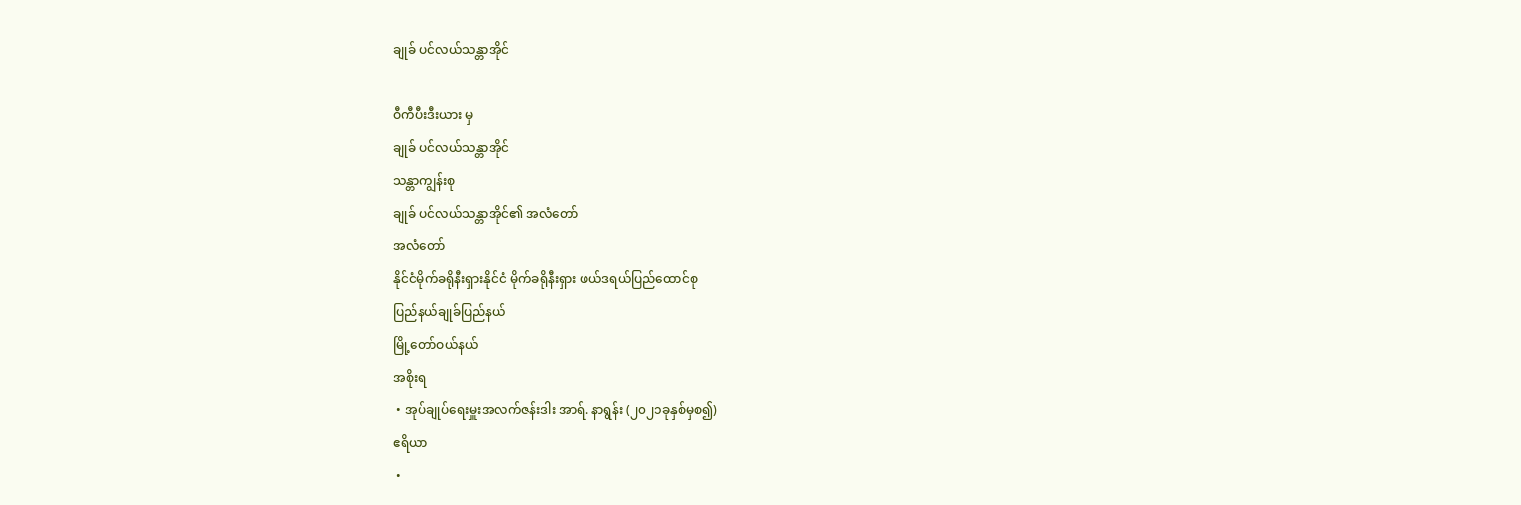ချုခ် ပင်လယ်သန္တာအိုင်

ဝီကီပီးဒီးယား မှ
ချုခ် ပင်လယ်သန္တာအိုင်
သန္တာကျွန်းစု
ချုခ် ပင်လယ်သန္တာအိုင်၏ အလံတော်
အလံတော်
နိုင်ငံမိုက်ခရိုနီးရှားနိုင်ငံ မိုက်ခရိုနီးရှား ဖယ်ဒရယ်ပြည်ထောင်စု
ပြည်နယ်ချုခ်ပြည်နယ်
မြို့တော်ဝယ်နယ်
အစိုးရ
 • အုပ်ချုပ်ရေးမှူးအလက်ဇန်းဒါး အာရ်. နာရွန်း (၂၀၂၁ခုနှစ်မှစ၍)
ဧရိယာ
 •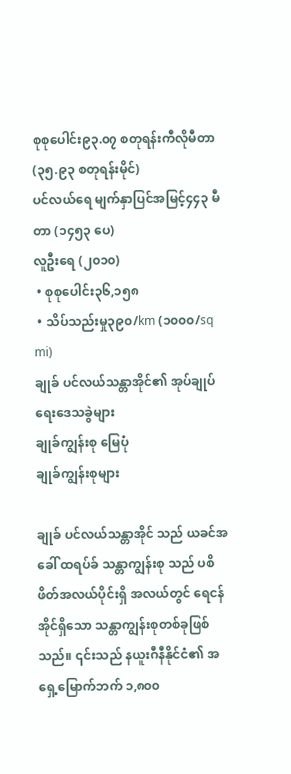စုစုပေါင်း၉၃.၀၇ စတုရန်းကီလိုမီတာ (၃၅.၉၃ စတုရန်းမိုင်)
ပင်လယ်ရေ မျက်နှာပြင်အမြင့်၄၄၃ မီတာ (၁၄၅၃ ပေ)
လူဦးရေ (၂၀၁၀)
 • စုစုပေါင်း၃၆,၁၅၈
 • သိပ်သည်းမှု၃၉၀/km (၁၀၀၀/sq mi)
ချုခ် ပင်လယ်သန္တာအိုင်၏ အုပ်ချုပ်ရေးဒေသခွဲများ
ချုခ်ကျွန်းစု မြေပုံ
ချုခ်ကျွန်းစုများ

ချုခ် ပင်လယ်သန္တာအိုင် သည် ယခင်အခေါ် ထရပ်ခ် သန္တာကျွန်းစု သည် ပစိဖိတ်အလယ်ပိုင်းရှိ အလယ်တွင် ရေငန်အိုင်ရှိသော သန္တာကျွန်းစုတစ်ခုဖြစ်သည်။ ၎င်းသည် နယူးဂီနီနိုင်ငံ၏ အရှေ့မြောက်ဘက် ၁,၈၀၀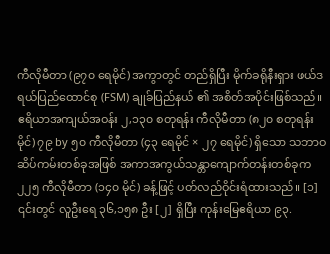ကီလိုမီတာ (၉၇၀ ရေမိုင်) အကွာတွင် တည်ရှိပြီး မိုက်ခရိုနီးရှား ဖယ်ဒရယ်ပြည်ထောင်စု (FSM) ချုခ်ပြည်နယ် ၏ အစိတ်အပိုင်းဖြစ်သည်။ ဧရိယာအကျယ်အဝန်း ၂,၁၃၀ စတုရန်း ကီလိုမီတာ (၈၂၀ စတုရန်းမိုင်) ၇၉ by ၅၀ ကီလိုမီတာ (၄၃ ရေမိုင် × ၂၇ ရေမိုင်) ရှိသော သဘာဝဆိပ်ကမ်းတစ်ခုအဖြစ် အကာအကွယ်သန္တာကျောက်တန်းတစ်ခုက ၂၂၅ ကီလိုမီတာ (၁၄၀ မိုင်) ခန့်ဖြင့် ပတ်လည်ဝိုင်းရံထားသည်။ [၁] ၎င်းတွင် လူဦးရေ ၃၆,၁၅၈ ဦး [၂] ရှိပြီး ကုန်းမြေဧရိယာ ၉၃.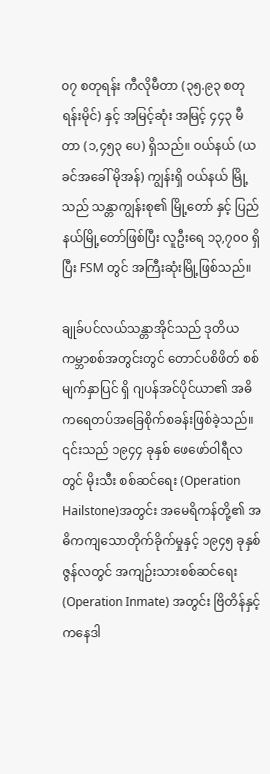၀၇ စတုရန်း ကီလိုမီတာ (၃၅.၉၃ စတုရန်းမိုင်) နှင့် အမြင့်ဆုံး အမြင့် ၄၄၃ မီတာ (၁,၄၅၃ ပေ) ရှိသည်။ ဝယ်နယ် (ယခင်အခေါ် မိုအန်) ကျွန်းရှိ ဝယ်နယ် မြို့သည် သန္တာကျွန်းစု၏ မြို့တော် နှင့် ပြည်နယ်မြို့တော်ဖြစ်ပြီး လူဦးရေ ၁၃,၇၀၀ ရှိပြီး FSM တွင် အကြီးဆုံးမြို့ဖြစ်သည်။

ချုခ်ပင်လယ်သန္တာအိုင်သည် ဒုတိယကမ္ဘာစစ်အတွင်းတွင် တောင်ပစိဖိတ် စစ်မျက်နှာပြင် ရှိ ဂျပန်အင်ပိုင်ယာ၏ အဓိကရေတပ်အခြေစိုက်စခန်းဖြစ်ခဲ့သည်။ ၎င်းသည် ၁၉၄၄ ခုနှစ် ဖေဖော်ဝါရီလတွင် မိုးသီး စစ်ဆင်ရေး (Operation Hailstone)အတွင်း အမေရိကန်တို့၏ အဓိကကျသောတိုက်ခိုက်မှုနှင့် ၁၉၄၅ ခုနှစ် ဇွန်လတွင် အကျဉ်းသားစစ်ဆင်ရေး (Operation Inmate) အတွင်း ဗြိတိန်နှင့် ကနေဒါ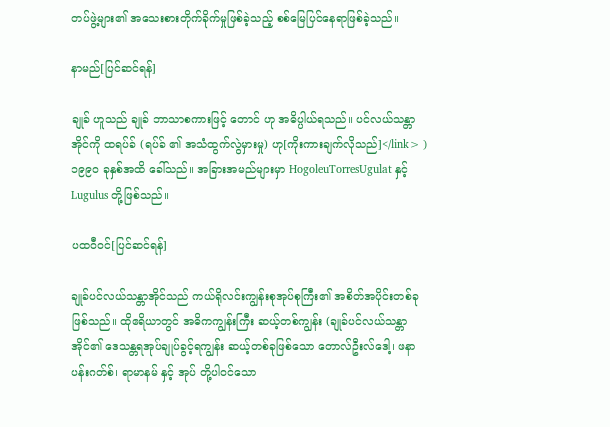တပ်ဖွဲ့များ၏ အသေးစားတိုက်ခိုက်မှုဖြစ်ခဲ့သည့် စစ်မြေပြင်နေရာဖြစ်ခဲ့သည်။

နာမည်[ပြင်ဆင်ရန်]

ချုခ် ဟူသည် ချုခ် ဘာသာစကားဖြင့် တောင် ဟု အဓိပ္ပါယ်ရသည်။ ပင်လယ်သန္တာအိုင်ကို ထရပ်ခ် (ရပ်ခ် ၏ အသံထွက်လွဲမှားမှု) ဟု[ကိုးကားချက်လိုသည်]</link> ) ၁၉၉၀ ခုနှစ်အထိ ခေါ်သည်။ အခြားအမည်များမှာ HogoleuTorresUgulat နှင့် Lugulus တို့ဖြစ်သည်။

ပထဝီဝင်[ပြင်ဆင်ရန်]

ချုခ်ပင်လယ်သန္တာအိုင်သည် ကယ်ရိုလင်းကျွန်းစုအုပ်စုကြီး၏ အစိတ်အပိုင်းတစ်ခုဖြစ်သည်။ ထိုဧရိယာတွင် အဓိကကျွန်းကြီး ဆယ့်တစ်ကျွန်း (ချုခ်ပင်လယ်သန္တာအိုင်၏ ဒေသန္တရအုပ်ချုပ်ခွင့်ရကျွန်း ဆယ့်တစ်ခုဖြစ်သော တောလ်ဦးလ်ဒေါ့၊ ဖနာပန်းဂတ်စ်၊ ရာမာနမ် နှင့် အုပ် တို့ပါဝင်သော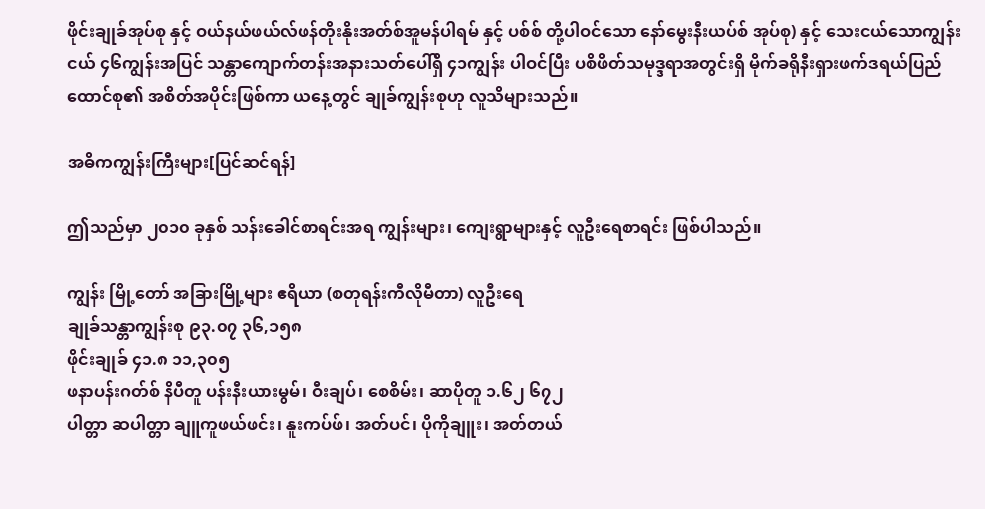ဖိုင်းချုခ်အုပ်စု နှင့် ဝယ်နယ်ဖယ်လ်ဖန်တိုးနိုးအတ်စ်အူမန်ပါရမ် နှင့် ပစ်စ် တို့ပါဝင်သော နော်မွေးနီးယပ်စ် အုပ်စု) နှင့် သေးငယ်သောကျွန်းငယ် ၄၆ကျွန်းအပြင် သန္တာ‌‌ကျောက်တန်းအနားသတ်ပေါ်ရှိ ၄၁ကျွန်း ပါဝင်ပြီး ပစိဖိတ်သမုဒ္ဒရာအတွင်းရှိ မိုက်ခရိုနီးရှားဖက်ဒရယ်ပြည်ထောင်စု၏ အစိတ်အပိုင်းဖြစ်ကာ ယနေ့တွင် ချုခ်ကျွန်းစုဟု လူသိများသည်။

အဓိကကျွန်းကြီးများ[ပြင်ဆင်ရန်]

ဤသည်မှာ ၂၀၁၀ ခုနှစ် သန်းခေါင်စာရင်းအရ ကျွန်းများ၊ ကျေးရွာများနှင့် လူဦးရေစာရင်း ဖြစ်ပါသည်။

ကျွန်း မြို့တော် အခြားမြို့များ ဧရိယာ (စတုရန်းကီလိုမီတာ) လူဦးရေ
ချုခ်သန္တာကျွန်းစု ၉၃.၀၇ ၃၆,၁၅၈
ဖိုင်းချုခ် ၄၁.၈ ၁၁,၃၀၅
ဖနာပန်းဂတ်စ် နိပီတူ ပန်းနီးယားမွမ်၊ ဝီးချပ်၊ စေစိမ်း၊ ဆာပိုတူ ၁.၆၂ ၆၇၂
ပါတ္တာ ဆပါတ္တာ ချူကူဖယ်ဖင်း၊ နူးကပ်ဖ်၊ အတ်ပင်၊ ပိုကိုချူး၊ အတ်တယ်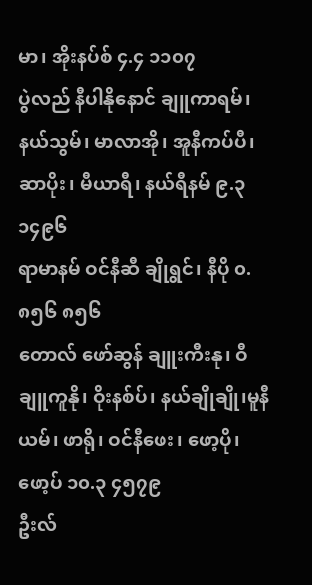မာ၊ အိုးနပ်စ် ၄.၄ ၁၁၀၇
ပွဲလည် နီပါနိုနောင် ချူကာရမ်၊ နယ်သွမ်၊ မာလာအို၊ အူနီကပ်ပီ၊ ဆာပိုး၊ မီယာရီ၊ နယ်ရီနမ် ၉.၃ ၁၄၉၆
ရာမာနမ် ဝင်နီဆီ ချိုရွင်၊ နီပို ၀.၈၅၆ ၈၅၆
တောလ် ဖော်ဆွန် ချူးကီးနု၊ ဝီချူကူနို၊ ဝိုးနစ်ပ်၊ နယ်ချိုချို၊မူနီယမ်၊ ဖာရို၊ ဝင်နီဖေး၊ ဖော့ပို၊ ဖော့ပ် ၁၀.၃ ၄၅၇၉
ဦးလ်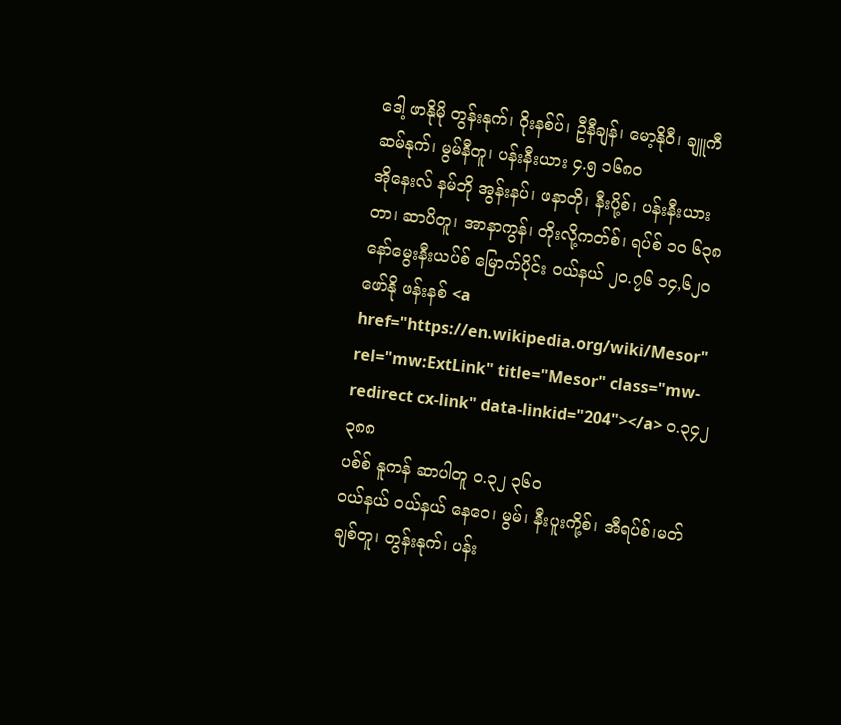ဒေါ့ ဖာနိုမို တွန်းနုက်၊ ဝိုးနစ်ပ်၊ ဦနီချန်၊ မော့နိုဝီ၊ ချူကီဆမ်နုက်၊ မွမ်နီတူ၊ ပန်းနီးယား ၄.၅ ၁၆၈၀
အိုနေးလ် နမ်ဘို အွန်းနပ်၊ ဖနာတို၊ နီးပို့စ်၊ ပန်းနီးယားတာ၊ ဆာပိတူ၊ အာနာကွန်၊ တိုးလို့ကတ်စ်၊ ရပ်စ် ၁၀ ၆၃၈
နော်မွေးနီးယပ်စ် မြောက်ပိုင်း ဝယ်နယ် ၂၀.၇၆ ၁၄,၆၂၀
ဖော်နို ဖန်းနစ် <a href="https://en.wikipedia.org/wiki/Mesor" rel="mw:ExtLink" title="Mesor" class="mw-redirect cx-link" data-linkid="204"></a> ၀.၃၄၂ ၃၈၈
ပစ်စ် နူကန် ဆာပါတူ ၀.၃၂ ၃၆၀
ဝယ်နယ် ဝယ်နယ် နေဝေ၊ မွမ်၊ နီးပူးကို့စ်၊ အီရပ်စ်၊မတ်ချစ်တူ၊ တွန်းနုက်၊ ပန်း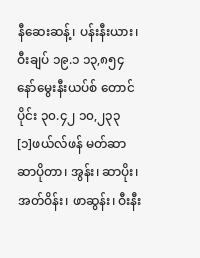နီဆေးဆန့်၊ ပန်းနီးယား၊ ဝီးချပ် ၁၉.၁ ၁၃,၈၅၄
နော်မွေးနီးယပ်စ် တောင်ပိုင်း ၃၀.၄၂ ၁၀,၂၃၃
[၁]ဖယ်လ်ဖန် မတ်ဆာ ဆာပိုတာ၊ အွန်း၊ ဆာပိုး၊ အတ်ဝိန်း၊ ဖာဆွန်း၊ ဝီးနီး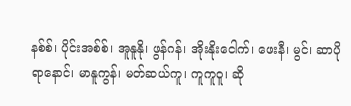နစ်စ်၊ ပိုင်းအစ်စ်၊ အူနူနို၊ ဖွန်ဂန်၊ အိုးနိုးငေါက်၊ ဖေးနီ၊ မွင်၊ ဆာပိုရာနောင်၊ မာနူကွန်၊ မတ်ဆယ်ကူ၊ ကူကူဝူ၊ ဆို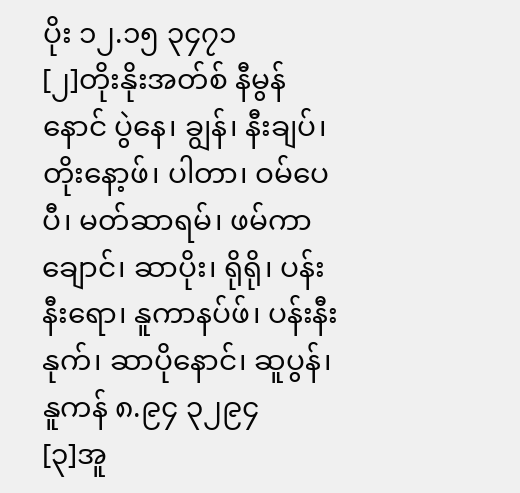ပိုး ၁၂.၁၅ ၃၄၇၁
[၂]တိုးနိုးအတ်စ် နီမွန်နောင် ပွဲနေ၊ ချွန်၊ နီးချပ်၊ တိုးနော့ဖ်၊ ပါတာ၊ ဝမ်ပေပီ၊ မတ်ဆာရမ်၊ ဖမ်ကာချောင်၊ ဆာပိုး၊ ရိုရို၊ ပန်းနီး‌ရော၊ နူကာနပ်ဖ်၊ ပန်းနီးနုက်၊ ဆာပိုနောင်၊ ဆူပွန်၊ နူကန် ၈.၉၄ ၃၂၉၄
[၃]အူ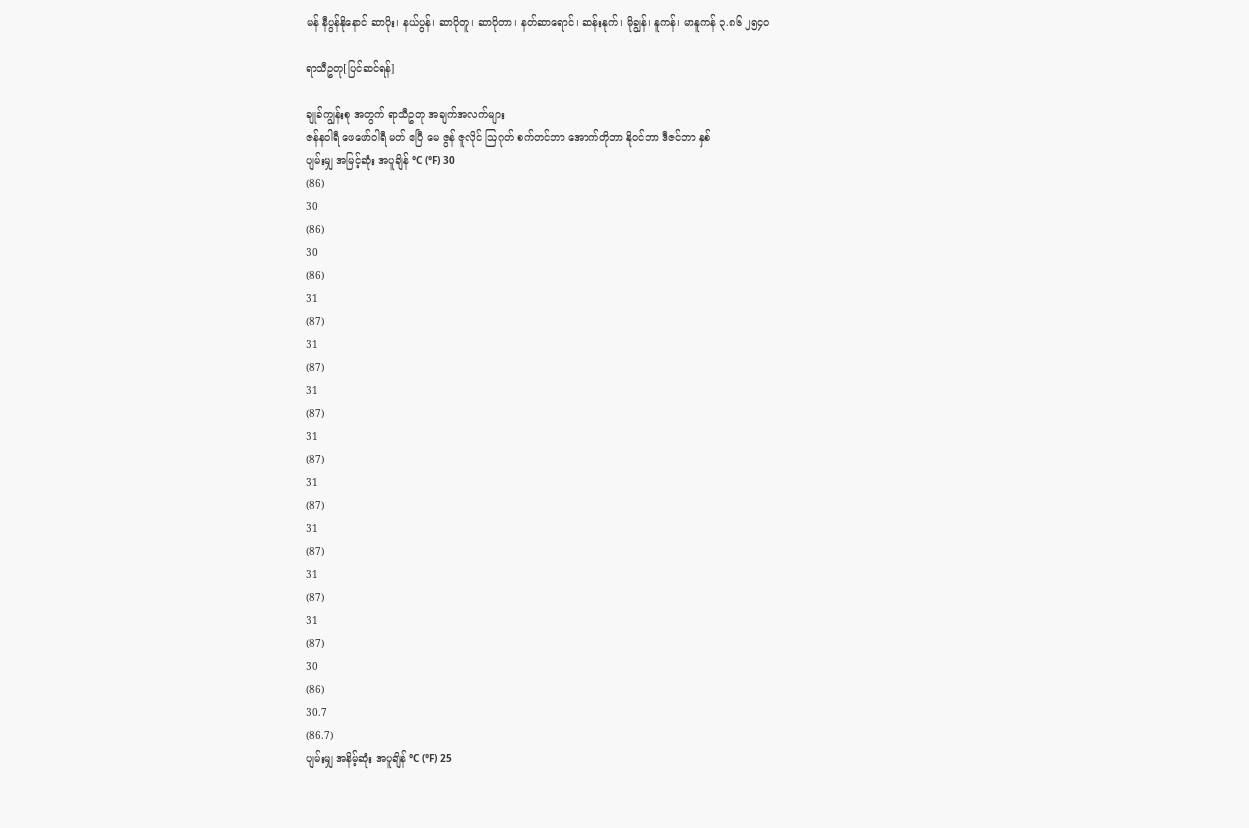မန် နီပွန်နိုနောင် ဆာပိုး၊ နယ်ပွန်၊ ဆာပိုတူ၊ ဆာပိုတာ၊ နတ်ဆာရောင်၊ ဆန်းနုက်၊ မိုချွန်၊ နူကန်၊ မာနူကန် ၃.၈၆ ၂၅၄၀

ရာသီဥတု[ပြင်ဆင်ရန်]

ချုခ်ကျွန်းစု အတွက် ရာသီဥတု အချက်အလက်များ
ဇန်နဝါရီ ဖေဖော်ဝါရီ မတ် ဧပြီ မေ ဇွန် ဇူလိုင် ဩဂုတ် စက်တင်ဘာ အောက်တိုဘာ နိုဝင်ဘာ ဒီဇင်ဘာ နှစ်
ပျမ်းမျှ အမြင့်ဆုံး အပူချိန် °C (°F) 30
(86)
30
(86)
30
(86)
31
(87)
31
(87)
31
(87)
31
(87)
31
(87)
31
(87)
31
(87)
31
(87)
30
(86)
30.7
(86.7)
ပျမ်းမျှ အနိမ့်ဆုံး အပူချိန် °C (°F) 25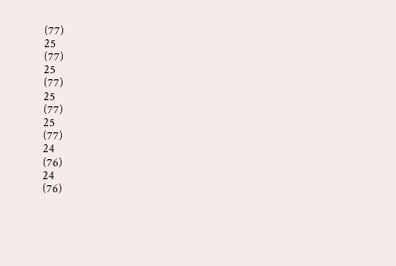(77)
25
(77)
25
(77)
25
(77)
25
(77)
24
(76)
24
(76)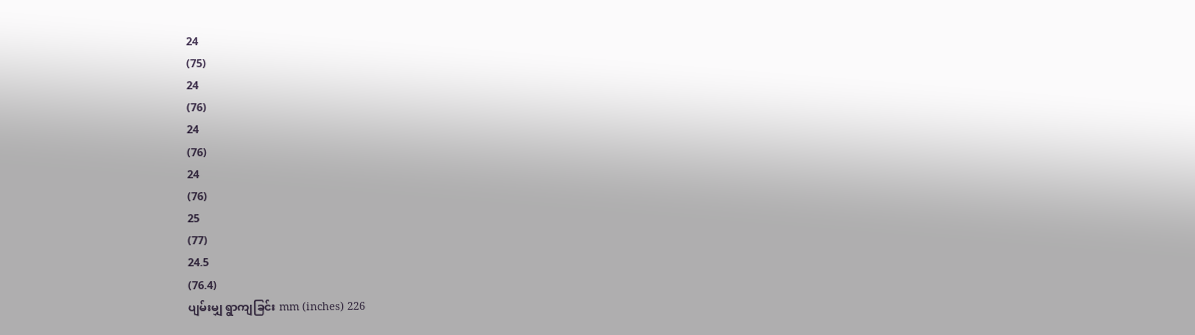24
(75)
24
(76)
24
(76)
24
(76)
25
(77)
24.5
(76.4)
ပျမ်းမျှ ရွာကျခြင်း mm (inches) 226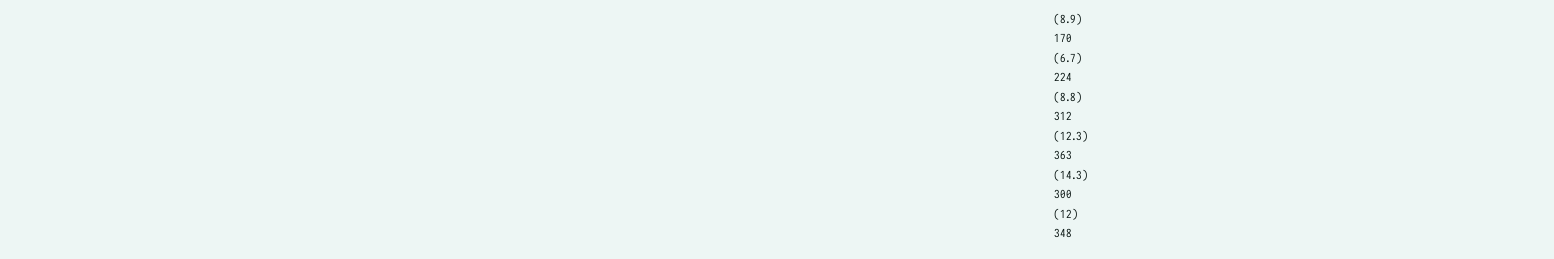(8.9)
170
(6.7)
224
(8.8)
312
(12.3)
363
(14.3)
300
(12)
348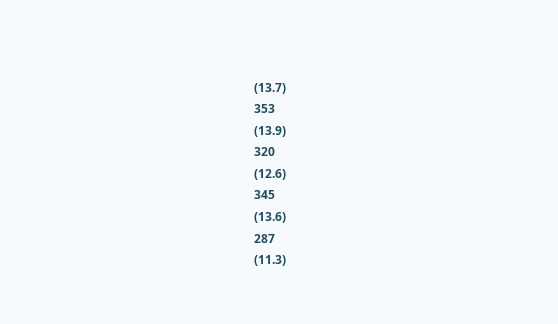(13.7)
353
(13.9)
320
(12.6)
345
(13.6)
287
(11.3)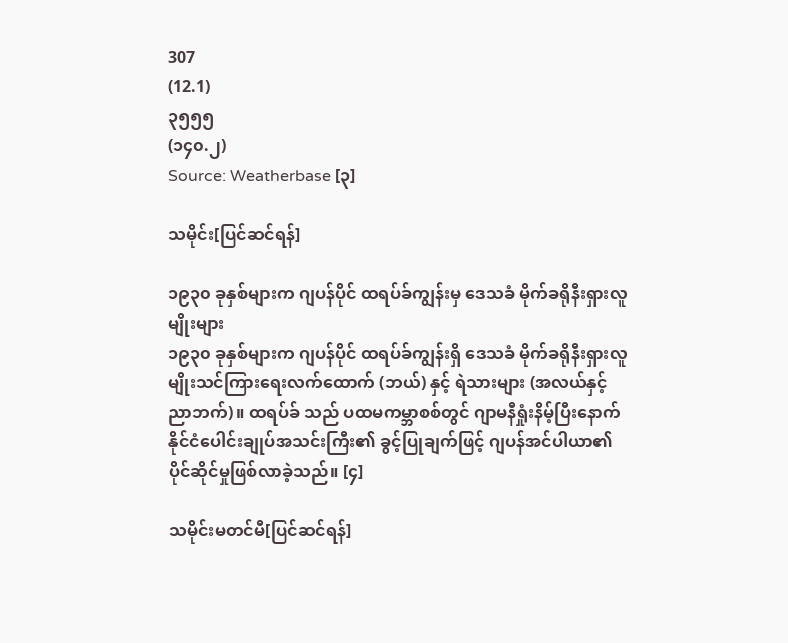307
(12.1)
၃၅၅၅
(၁၄၀.၂)
Source: Weatherbase [၃]

သမိုင်း[ပြင်ဆင်ရန်]

၁၉၃၀ ခုနှစ်များက ဂျပန်ပိုင် ထရပ်ခ်ကျွန်းမှ ‌‌ဒေသခံ မိုက်ခရိုနီးရှားလူမျိုးများ
၁၉၃၀ ခုနှစ်များက ဂျပန်ပိုင် ထရပ်ခ်ကျွန်းရှိ ဒေသခံ မိုက်ခရိုနီးရှားလူမျိုးသင်ကြားရေးလက်ထောက် (ဘယ်) နှင့် ရဲသားများ (အလယ်နှင့် ညာဘက်)။ ထရပ်ခ် သည် ပထမကမ္ဘာစစ်တွင် ဂျာမနီရှုံးနိမ့်ပြီးနောက် နိုင်ငံပေါင်းချုပ်အသင်းကြီး၏ ခွင့်ပြုချက်ဖြင့် ဂျပန်အင်ပါယာ၏ ပိုင်ဆိုင်မှုဖြစ်လာခဲ့သည်။ [၄]

သမိုင်းမတင်မီ[ပြင်ဆင်ရန်]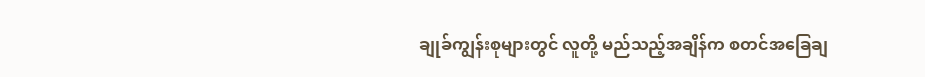ချုခ်ကျွန်းစုများတွင် လူတို့ မည်သည့်အချိန်က စတင်အခြေချ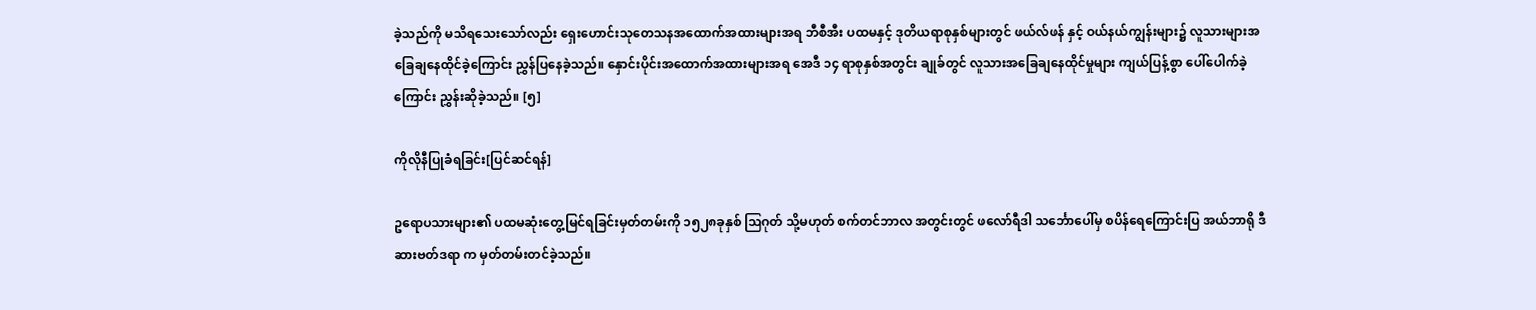ခဲ့သည်ကို မသိရသေးသော်လည်း ရှေးဟောင်းသုတေသနအထောက်အထားများအရ ဘီစီအီး ပထမနှင့် ဒုတိယရာစုနှစ်များတွင် ဖယ်လ်ဖန် နှင့် ဝယ်နယ်ကျွန်းများ၌ လူသားများအခြေချနေထိုင်ခဲ့ကြောင်း ညွှန်ပြနေခဲ့သည်။ နှောင်းပိုင်းအထောက်အထားများအရ အေဒီ ၁၄ ရာစုနှစ်အတွင်း ချုခ်တွင် လူသားအခြေချနေထိုင်မှုများ ကျယ်ပြန့်စွာ ပေါ်ပေါက်ခဲ့ကြောင်း ညွှန်းဆိုခဲ့သည်။ [၅]

ကိုလိုနီပြုခံရခြင်း[ပြင်ဆင်ရန်]

ဥရောပသားများ၏ ပထမဆုံးတွေ့မြင်ရခြင်းမှတ်တမ်းကို ၁၅၂၈ခုနှစ် ဩဂုတ် သို့မဟုတ် စက်တင်ဘာလ အတွင်းတွင် ဖလော်ရီဒါ သင်္ဘောပေါ်မှ စပိန်ရေကြောင်းပြ အယ်ဘာရို ဒီ ဆားဗတ်ဒရာ က မှတ်တမ်းတင်ခဲ့သည်။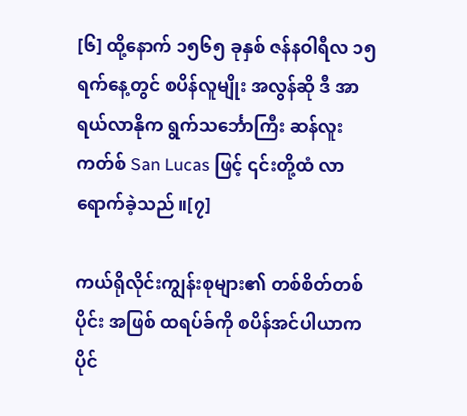[၆] ထို့နောက် ၁၅၆၅ ခုနှစ် ဇန်နဝါရီလ ၁၅ ရက်နေ့တွင် စပိန်လူမျိုး အလွန်ဆို ဒီ အာရယ်လာနိုက ရွက်သင်္ဘောကြီး ဆန်လူးကတ်စ် San Lucas ဖြင့် ၎င်းတို့ထံ လာရောက်ခဲ့သည်။[၇]

ကယ်ရိုလိုင်းကျွန်းစုများ၏ တစ်စိတ်တစ်ပိုင်း အဖြစ် ထရပ်ခ်ကို စပိန်အင်ပါယာက ပိုင်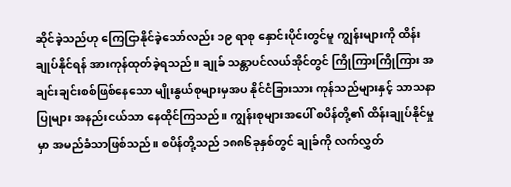ဆိုင်ခဲ့သည်ဟု ‌ကြေငြာနိုင်ခဲ့သော်လည်း ၁၉ ရာစု နှောင်းပိုင်းတွင်မူ ကျွန်းများကို ထိန်းချုပ်နိုင်ရန် အားကုန်ထုတ်ခဲ့ရသည်။ ချုခ် သန္တာပင်လယ်အိုင်တွင် ကြိုကြားကြိုကြား အချင်းချင်းစစ်ဖြစ်နေသော မျိုးနွယ်စုများမှအပ နိုင်ငံခြားသား ကုန်သည်များနှင့် သာသနာပြုများ အနည်းငယ်သာ နေထိုင်ကြသည်။ ကျွန်းစုများအပေါ် စပိန်တို့၏ ထိန်းချုပ်နိုင်မှုမှာ အမည်ခံသာဖြစ်သည်။ စပိန်တို့သည် ၁၈၈၆ခုနှစ်တွင် ချုခ်ကို လက်လွှတ်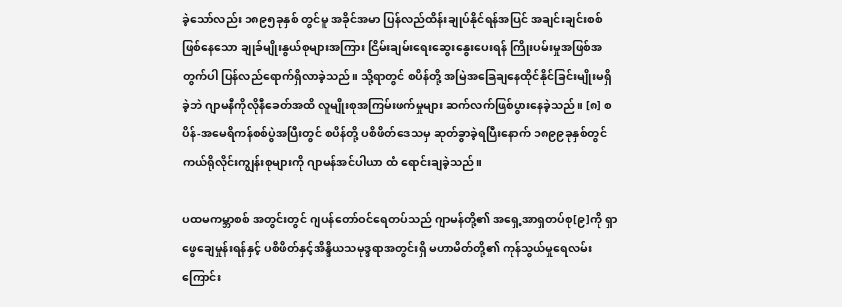ခဲ့သော်လည်း ၁၈၉၅ခုနှစ် တွင်မူ အခိုင်အမာ ပြန်လည်ထိန်းချုပ်နိုင်ရန်အပြင် အချင်းချင်းစစ်ဖြစ်နေသော ချုခ်မျိုးနွယ်စုများအကြား ငြိမ်းချမ်းရေးဆွေး‌နွေးပေးရန် ကြိုးပမ်းမှုအဖြစ်အတွက်ပါ ပြန်လည်ရောက်ရှိလာခဲ့သည်။ သို့ရာတွင် စပိန်တို့ အမြဲအခြေချနေထိုင်နိုင်ခြင်းမျိုးမရှိခဲ့ဘဲ ဂျာမနီကိုလိုနီခေတ်အထိ လူမျိုးစုအကြမ်းဖက်မှုများ ဆက်လက်ဖြစ်ပွားနေခဲ့သည်။ [၈] စပိန်-အမေရိကန်စစ်ပွဲအပြီးတွင် စပိန်တို့ ပစိဖိတ်ဒေသမှ ဆုတ်ခွာခဲ့ရပြီးနောက် ၁၈၉၉ခုနှစ်တွင် ကယ်ရိုလိုင်းကျွန်းစုများကို ဂျာမန်အင်ပါယာ ထံ ရောင်းချခဲ့သည်။

ပထမကမ္ဘာစစ် အတွင်းတွင် ဂျပန်တော်ဝင်ရေတပ်သည် ဂျာမန်တို့၏ အရှေ့အာရှတပ်စု[၉]ကို ရှာဖွေချေမှုန်းရန်နှင့် ပစိဖိတ်နှင့်အိန္ဒိယသမုဒ္ဒရာအတွင်းရှိ မဟာမိတ်တို့၏ ကုန်သွယ်မှုရေလမ်းကြောင်း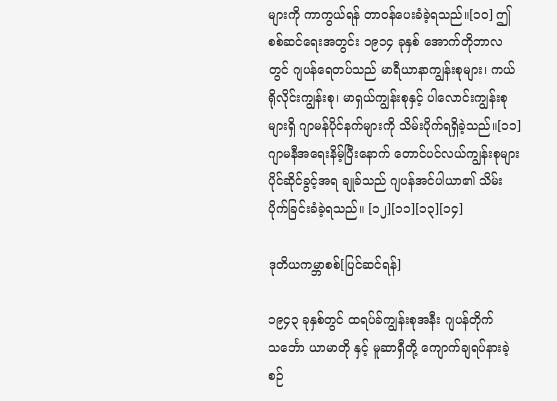များကို ကာကွယ်ရန် တာဝန်ပေးခံခဲ့ရသည်။[၁၀] ဤစစ်ဆင်ရေးအတွင်း ၁၉၁၄ ခုနှစ် အောက်တိုဘာလတွင် ဂျပန်ရေတပ်သည် မာရီယာနာကျွန်းစုများ၊ ကယ်ရိုလိုင်းကျွန်းစု၊ မာရှယ်ကျွန်းစုနှင့် ပါလောင်းကျွန်းစုများရှိ ဂျာမန်ပိုင်နက်များကို သိမ်းပိုက်ရရှိခဲ့သည်။[၁၁] ဂျာမနီအရေးနိမ့်ပြီးနောက် တောင်ပင်လယ်ကျွန်းစုများပိုင်ဆိုင်ခွင့်အရ ချုခ်သည် ဂျပန်အင်ပါယာ၏ သိမ်းပိုက်ခြင်းခံခဲ့ရသည်။ [၁၂][၁၁][၁၃][၁၄]

ဒုတိယကမ္ဘာစစ်[ပြင်ဆင်ရန်]

၁၉၄၃ ခုနှစ်တွင် ထရပ်ခ်ကျွန်းစုအနီး ဂျပန်တိုက်သင်္ဘော ယာမာတို နှင့် မူဆာရှီတို့ ကျောက်ချရပ်နားခဲ့စဉ်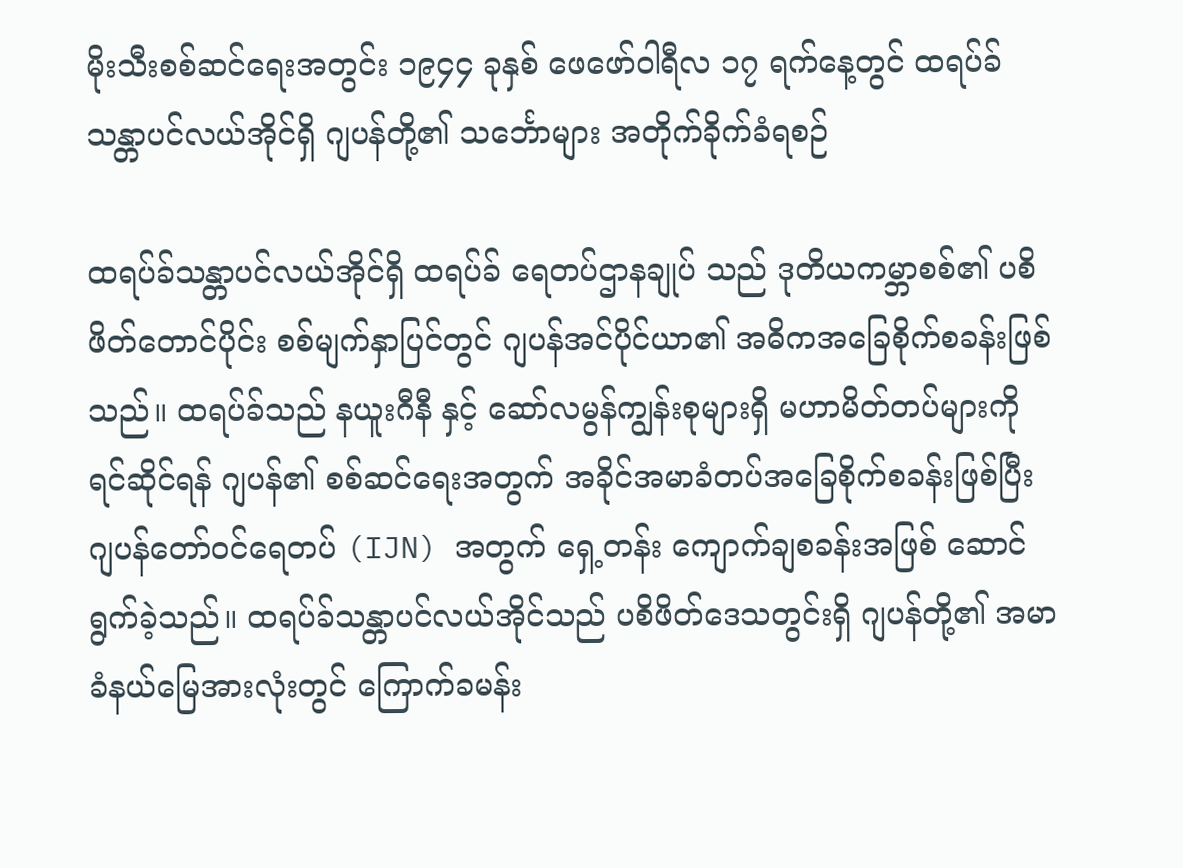မိုးသီးစစ်ဆင်ရေးအတွင်း ၁၉၄၄ ခုနှစ် ဖေဖော်ဝါရီလ ၁၇ ရက်နေ့တွင် ထရပ်ခ်သန္တာပင်လယ်အိုင်ရှိ ဂျပန်တို့၏ သင်္ဘောများ အတိုက်ခိုက်ခံရစဉ်

ထရပ်ခ်သန္တာပင်လယ်အိုင်ရှိ ထရပ်ခ် ‌ရေတပ်ဌာနချုပ် သည် ဒုတိယကမ္ဘာစစ်၏ ပစိဖိတ်တောင်ပိုင်း စစ်မျက်နှာပြင်တွင် ဂျပန်အင်ပိုင်ယာ၏ အဓိကအခြေစိုက်စခန်းဖြစ်သည်။ ထရပ်ခ်သည် နယူးဂီနီ နှင့် ဆော်လမွန်ကျွန်းစုများရှိ မဟာမိတ်တပ်များကို ရင်ဆိုင်ရန် ဂျပန်၏ စစ်ဆင်ရေးအတွက် အခိုင်အမာခံတပ်အခြေစိုက်စခန်းဖြစ်ပြီး ဂျပန်တော်ဝင်‌ရေတပ် (IJN) အတွက် ရှေ့တန်း ကျောက်ချစခန်းအဖြစ် ဆောင်ရွက်ခဲ့သည်။ ထရပ်ခ်သန္တာပင်လယ်အိုင်သည် ပစိဖိတ်ဒေသတွင်းရှိ ဂျပန်တို့၏ အမာခံနယ်မြေအားလုံးတွင် ကြောက်ခမန်း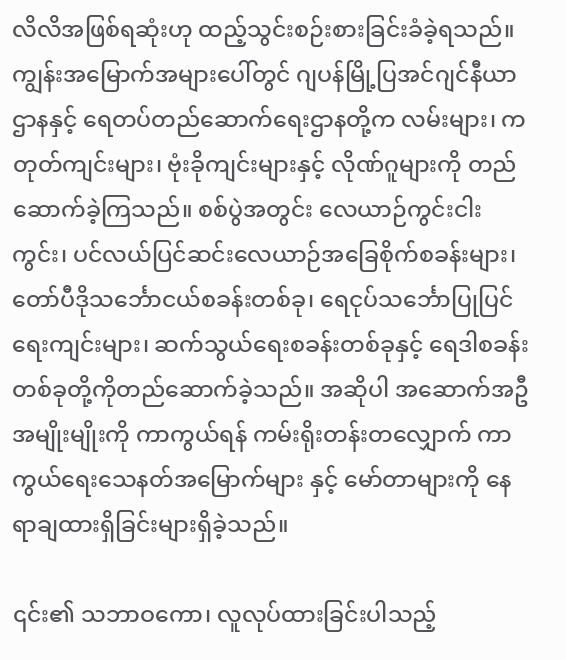လိလိအဖြစ်ရဆုံးဟု ထည့်သွင်းစဉ်းစားခြင်းခံခဲ့ရသည်။ ကျွန်းအမြောက်အများပေါ်တွင် ဂျပန်မြို့ပြအင်ဂျင်နီယာဌာနနှင့် ရေတပ်တည်ဆောက်ရေးဌာနတို့က လမ်းများ၊ ကတုတ်ကျင်းများ၊ ဗုံးခိုကျင်းများနှင့် လိုဏ်ဂူများကို တည်ဆောက်ခဲ့ကြသည်။ စစ်ပွဲအတွင်း လေယာဉ်ကွင်းငါးကွင်း၊ ပင်လယ်ပြင်ဆင်းလေယာဉ်အခြေစိုက်စခန်းများ၊ တော်ပီဒိုသင်္ဘောငယ်စခန်းတစ်ခု၊ ရေငုပ်သင်္ဘောပြုပြင်ရေးကျင်းများ၊ ဆက်သွယ်ရေးစခန်းတစ်ခုနှင့် ရေဒါစခန်းတစ်ခုတို့ကိုတည်ဆောက်ခဲ့သည်။ အဆိုပါ အဆောက်အဦအမျိုးမျိုးကို ကာကွယ်ရန် ကမ်းရိုးတန်းတလျှောက် ကာကွယ်ရေးသေနတ်အမြောက်များ နှင့် မော်တာများကို နေရာချထားရှိခြင်းများရှိခဲ့သည်။

၎င်း၏ သဘာဝကော၊ လူလုပ်ထားခြင်းပါသည့်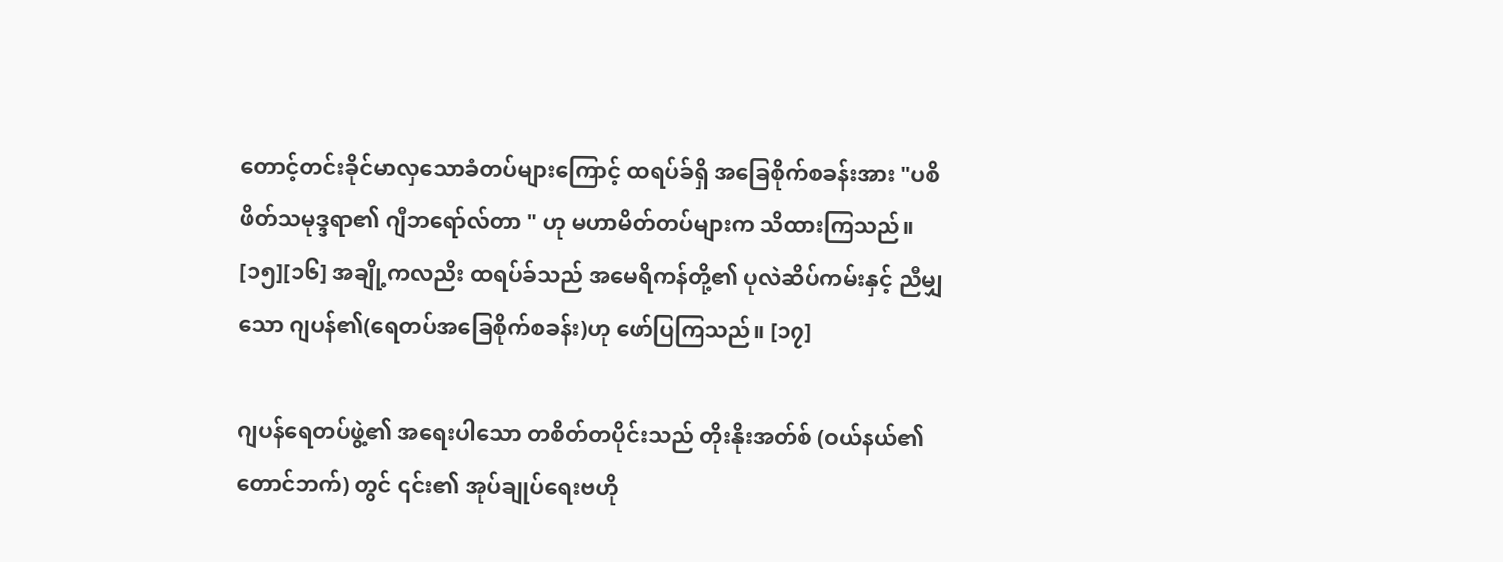တောင့်တင်းခိုင်မာလှသောခံတပ်များကြောင့် ထရပ်ခ်ရှိ အခြေစိုက်စခန်းအား "ပစိဖိတ်သမုဒ္ဒရာ၏ ဂျီဘရော်လ်တာ " ဟု မဟာမိတ်တပ်များက သိထားကြသည်။ [၁၅][၁၆] အချို့ကလညိး ထရပ်ခ်သည် အမေရိကန်တို့၏ ပုလဲဆိပ်ကမ်းနှင့် ညီမျှသော ဂျပန်၏(ရေတပ်အခြေစိုက်စခန်း)ဟု ဖော်ပြကြသည်။ [၁၇]

ဂျပန်ရေတပ်ဖွဲ့၏ အရေးပါသော တစိတ်တပိုင်းသည် တိုးနိုးအတ်စ် (ဝယ်နယ်၏ တောင်ဘက်) တွင် ၎င်း၏ အုပ်ချုပ်ရေးဗဟို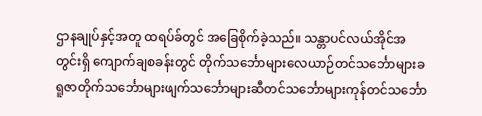ဌာနချုပ်နှင့်အတူ ထရပ်ခ်တွင် အခြေစိုက်ခဲ့သည်။ သန္တာပင်လယ်အိုင်အတွင်းရှိ ကျောက်ချစခန်းတွင် တိုက်သင်္ဘောများလေယာဉ်တင်သင်္ဘောများခရူဇာတိုက်သင်္ဘောများဖျက်သင်္ဘောများဆီတင်သင်္ဘောများကုန်တင်သင်္ဘော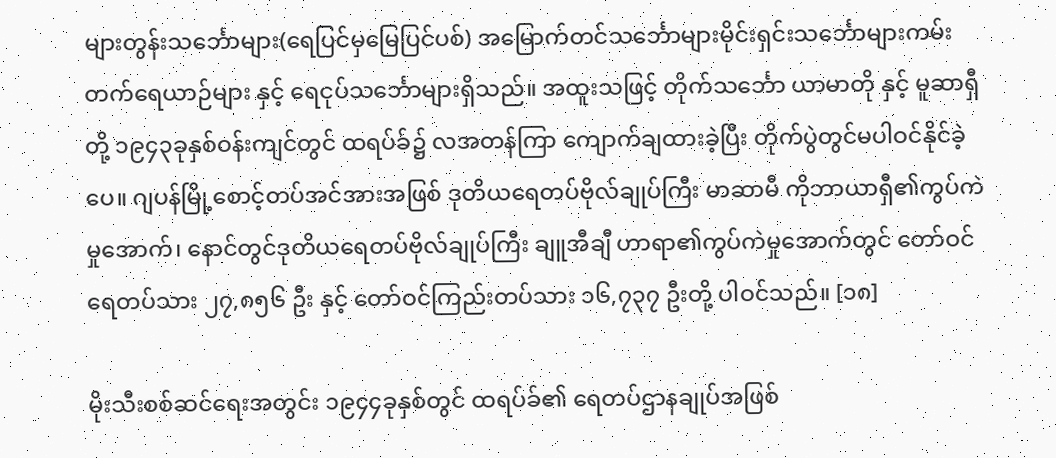များတွန်းသင်္ဘောများ(ရေပြင်မှမြေပြင်ပစ်) အမြောက်တင်သင်္ဘောများမိုင်းရှင်းသင်္ဘောများကမ်းတက်ရေယာဉ်များ နှင့် ရေငုပ်သင်္ဘောများရှိသည်။ အထူးသဖြင့် တိုက်သင်္ဘော ယာမာတို နှင့် မူဆာရှီတို့ ၁၉၄၃ခုနှစ်ဝန်းကျင်တွင် ထရပ်ခ်၌ လအတန်ကြာ ကျောက်ချထားခဲ့ပြီး တိုက်ပွဲတွင်မပါဝင်နိုင်ခဲ့ပေ။ ဂျပန်မြို့စောင့်တပ်အင်အားအဖြစ် ဒုတိယရေတပ်ဗိုလ်ချုပ်ကြီး မာဆာမီ ကိုဘာယာရှီ၏ကွပ်ကဲမှုအောက်၊ နောင်တွင်ဒုတိယရေတပ်ဗိုလ်ချုပ်ကြီး ချူအီချီ ဟာရာ၏ကွပ်ကဲမှုအောက်တွင် တော်ဝင်ရေတပ်သား ၂၇,၈၅၆ ဦး နှင့် တော်ဝင်ကြည်းတပ်သား ၁၆,၇၃၇ ဦးတို့ ပါဝင်သည်။ [၁၈]

မိုးသီးစစ်ဆင်ရေးအတွင်း ၁၉၄၄ခုနှစ်တွင် ထရပ်ခ်၏ ရေတပ်ဌာနချုပ်အဖြစ်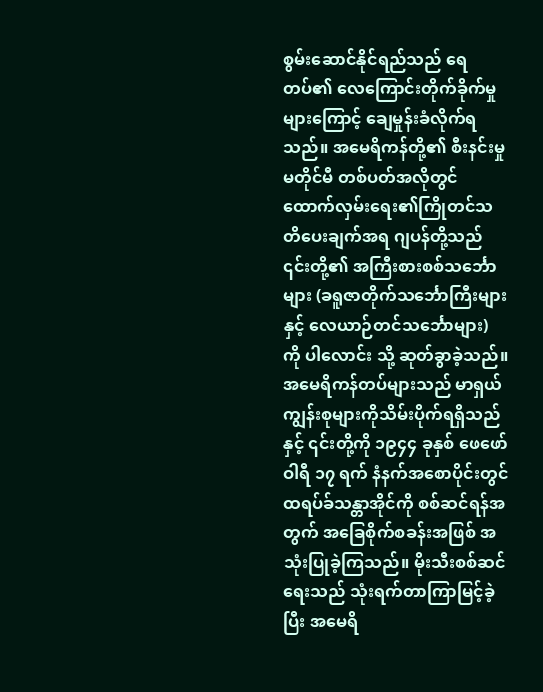စွမ်းဆောင်နိုင်ရည်သည် ရေတပ်၏ လေကြောင်းတိုက်ခိုက်မှုများကြောင့် ‌ချေမှုန်းခံလိုက်ရသည်။ အမေရိကန်တို့၏ စီးနင်းမှုမတိုင်မီ တစ်ပတ်အလိုတွင် ထောက်လှမ်းရေး၏ကြိုတင်သတိပေးချက်အရ ဂျပန်တို့သည် ၎င်းတို့၏ အကြီးစားစစ်သင်္ဘောများ (ခရူဇာတိုက်သင်္ဘောကြီးများနှင့် လေယာဉ်တင်သင်္ဘောများ) ကို ပါလောင်း သို့ ဆုတ်ခွာခဲ့သည်။ အမေရိကန်တပ်များသည် မာရှယ်ကျွန်းစုများကိုသိမ်းပိုက်ရရှိသည်နှင့် ၎င်းတို့ကို ၁၉၄၄ ခုနှစ် ဖေဖော်ဝါရီ ၁၇ ရက် နံနက်အစောပိုင်းတွင် ထရပ်ခ်သန္တာအိုင်ကို စစ်ဆင်ရန်အတွက် အခြေစိုက်စခန်းအဖြစ် အသုံးပြုခဲ့ကြသည်။ မိုးသီးစစ်ဆင်ရေးသည် သုံးရက်တာကြာမြင့်ခဲ့ပြီး အမေရိ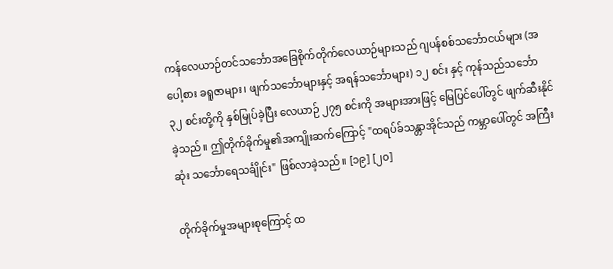ကန်လေယာဉ်တင်သင်္ဘောအခြေစိုက်တိုက်လေယာဉ်များသည် ဂျပန်စစ်သင်္ဘောငယ်များ (အပေါ့စား ခရူဇာများ၊ ဖျက်သင်္ဘောများနှင့် အရန်သင်္ဘောများ) ၁၂ စင်း နှင့် ကုန်သည်သင်္ဘော ၃၂ စင်းတို့ကို နှစ်မြုပ်ခဲ့ပြီး လေယာဉ် ၂၇၅ စင်းကို အများအားဖြင့် မြေပြင်ပေါ်တွင် ဖျက်ဆီးနိုင်ခဲ့သည်။ ဤတိုက်ခိုက်မှု၏အကျိုးဆက်ကြောင့် "ထရပ်ခ်သန္တာအိုင်သည် ကမ္ဘာပေါ်တွင် အကြီးဆုံး သင်္ဘောရေသင်္ချိုင်း" ဖြစ်လာခဲ့သည်။ [၁၉] [၂၀]

တိုက်ခိုက်မှုအများစုကြောင့် ထ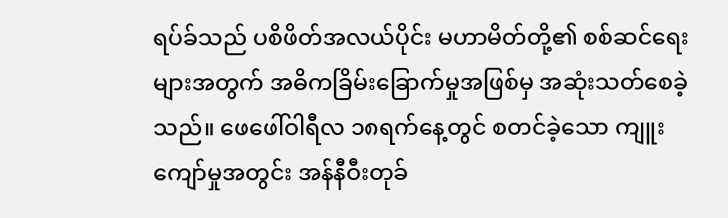ရပ်ခ်သည် ပစိဖိတ်အလယ်ပိုင်း မဟာမိတ်တို့၏ စစ်ဆင်ရေးများအတွက် အဓိကခြိမ်းခြောက်မှုအဖြစ်မှ အဆုံးသတ်စေခဲ့သည်။ ဖေဖေါ်ဝါရီလ ၁၈ရက်နေ့တွင် စတင်ခဲ့သော ကျူးကျော်မှုအတွင်း အန်နီဝီးတုခ်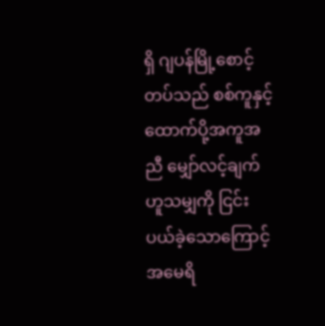ရှိ ဂျပန်မြို့စောင့်တပ်သည် စစ်ကူနှင့်ထောက်ပို့အကူအညီ မျှော်လင့်ချက်ဟူသမျှကို ငြင်းပယ်ခဲ့‌သောကြောင့် အမေရိ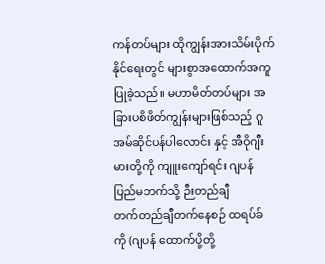ကန်တပ်များ ထိုကျွန်းအားသိမ်းပိုက်နိုင်ရေးတွင် များစွာအထောက်အကူပြုခဲ့သည်။ မဟာမိတ်တပ်များ အခြားပစိဖိတ်ကျွန်းများဖြစ်သည့် ဂူအမ်ဆိုင်ပန်ပါလောင်း နှင့် အီဝိုဂျီးမားတို့ကို ကျူးကျော်ရင်း ဂျပန်ပြည်မဘက်သို့ ဉီးတည်ချီတက်‌တည်ချီတက်နေစဉ် ထရပ်ခ်ကို (ဂျပန် ထောက်ပို့တို့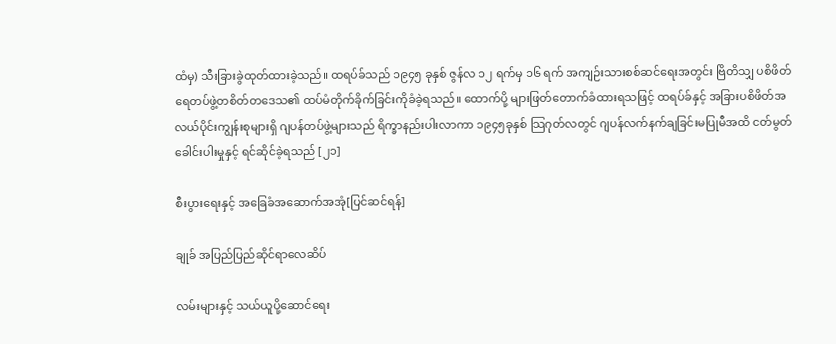ထံမှ) သီးခြားခွဲထုတ်ထားခဲ့သည်။ ထရပ်ခ်သည် ၁၉၄၅ ခုနှစ် ဇွန်လ ၁၂ ရက်မှ ၁၆ ရက် အကျဉ်းသားစစ်ဆင်ရေးအတွင်း ဗြိတိသျှ ပစိဖိတ်ရေတပ်ဖွဲ့တစိတ်တဒေသ၏ ထပ်မံတိုက်ခိုက်ခြင်းကိုခံခဲ့ရသည်။ ထောက်ပို့ များဖြတ်တောက်ခံထားရသဖြင့် ထရပ်ခ်နှင့် အခြားပစိဖိတ်အလယ်ပိုင်းကျွန်းစုများရှိ ဂျပန်တပ်ဖွဲ့များသည် ရိက္ခာနည်းပါးလာကာ ၁၉၄၅ခုနှစ် သြဂုတ်လတွင် ဂျပန်လက်နက်ချခြင်းမပြုမီအထိ ငတ်မွတ်ခေါင်းပါးမှုနှင့် ရင်ဆိုင်ခဲ့ရသည် [၂၁]

စီးပွားရေးနှင့် အခြေခံအဆောက်အအုံ[ပြင်ဆင်ရန်]

ချုခ် အပြည်ပြည်ဆိုင်ရာလေဆိပ်

လမ်းများနှင့် သယ်ယူပို့ဆောင်ရေး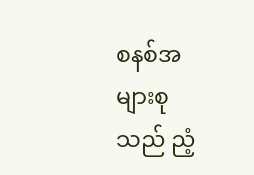စနစ်အများစုသည် ညံ့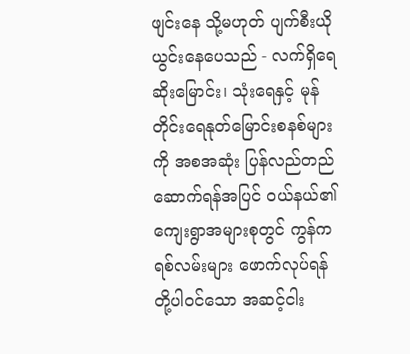ဖျင်းနေ သို့မဟုတ် ပျက်စီးယိုယွင်းနေပေသည် - လက်ရှိရေဆိုးမြောင်း၊ သုံးရေနှင့် မုန်တိုင်းရေနုတ်မြောင်းစနစ်များကို အစအဆုံး ပြန်လည်တည်ဆောက်ရန်အပြင် ဝယ်နယ်၏ ကျေးရွာအများစုတွင် ကွန်ကရစ်လမ်းများ ဖောက်လုပ်ရန်တို့ပါဝင်သော အဆင့်ငါး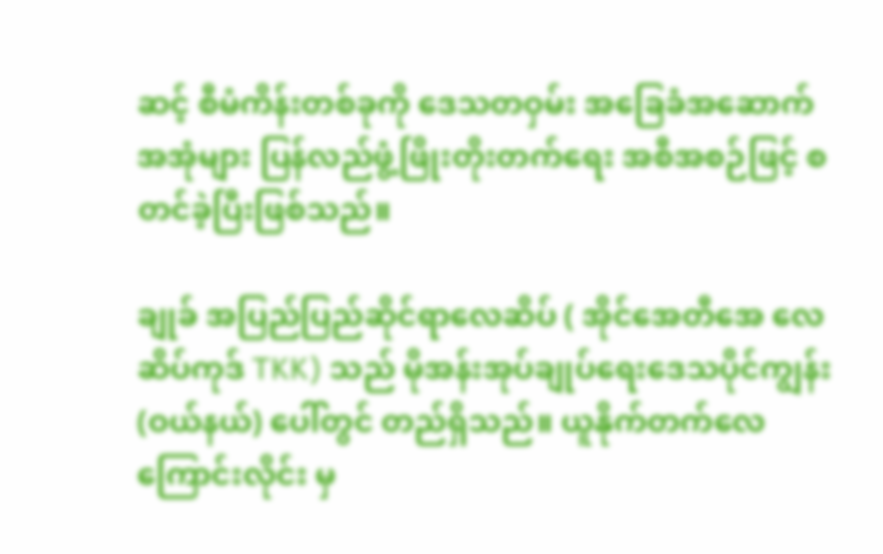ဆင့် စီမံကိန်းတစ်ခုကို ‌ဒေသတဝှမ်း အခြေခံအဆောက်အအုံများ ပြန်လည်ဖွံ့ဖြိုးတိုးတက်ရေး အစီအစဉ်ဖြင့် စတင်ခဲ့ပြီးဖြစ်သည်။

ချုခ် အပြည်ပြည်ဆိုင်ရာလေဆိပ် ( အိုင်အေတီအေ လေဆိပ်ကုဒ် TKK) သည် မိုအန်းအုပ်ချုပ်ရေး‌‌‌ဒေသပိုင်ကျွန်း (ဝယ်နယ်) ပေါ်တွင် တည်ရှိသည်။ ယူနိုက်တက်လေကြောင်းလိုင်း မှ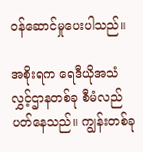ဝန်ဆောင်မှုပေးပါသည်။

အစိုးရက ရေဒီယိုအသံလွှင့်ဌာနတစ်ခု စီမံလည်ပတ်နေသည်။ ကျွန်းတစ်ခု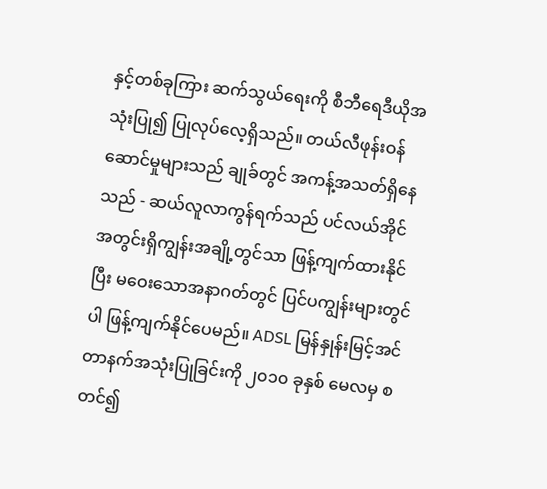နှင့်တစ်ခုကြား ဆက်သွယ်ရေးကို စီဘီရေဒီယိုအသုံးပြု၍ ပြုလုပ်လေ့ရှိသည်။ တယ်လီဖုန်းဝန်ဆောင်မှုများသည် ချုခ်တွင် အကန့်အသတ်ရှိနေသည် - ဆယ်လူလာကွန်ရက်သည် ပင်လယ်အိုင်အတွင်းရှိကျွန်းအချို့တွင်သာ ဖြန့်ကျက်ထားနိုင်ပြီး မဝေး‌သောအနာဂတ်တွင် ပြင်ပကျွန်းများတွင်ပါ ဖြန့်ကျက်နိုင်ပေမည်။ ADSL မြန်နှုန်းမြင့်အင်တာနက်အသုံးပြုခြင်းကို ၂၀၁၀ ခုနှစ် မေလမှ စတင်၍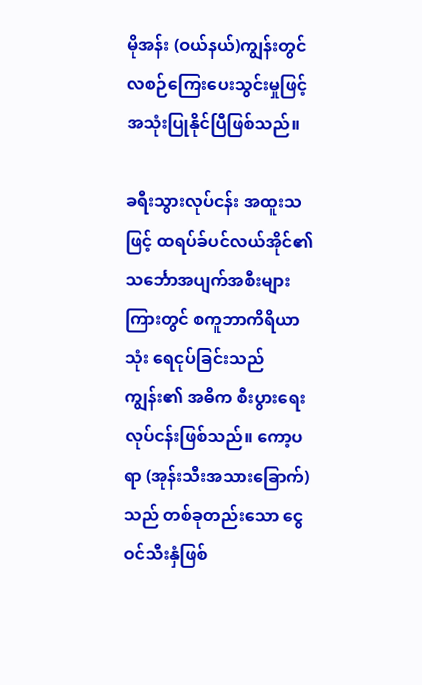မိုအန်း (ဝယ်နယ်)ကျွန်းတွင် လစဉ်ကြေးပေးသွင်းမှုဖြင့် အသုံးပြုနိုင်ပြီဖြစ်သည်။

ခရီးသွားလုပ်ငန်း အထူးသဖြင့် ထရပ်ခ်ပင်လယ်အိုင်၏ သင်္ဘောအပျက်အစီးများကြားတွင် စကူဘာကိရိယာသုံး ရေငုပ်ခြင်းသည် ကျွန်း၏ အဓိက စီးပွားရေးလုပ်ငန်းဖြစ်သည်။ ကော့ပရာ (အုန်းသီးအသားခြောက်)သည် တစ်ခုတည်းသော ငွေဝင်သီးနှံဖြစ်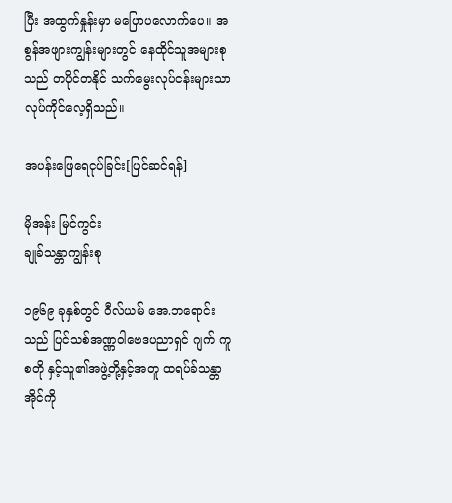ပြီး အထွက်နှုန်းမှာ မပြောပလောက်ပေ။ အစွန်အဖျားကျွန်းများတွင် နေထိုင်သူအများစုသည် တပိုင်တနိုင် သက်မွေးလုပ်ငန်းများသာ လုပ်ကိုင်လေ့ရှိသည်။

အပန်းဖြေရေငုပ်ခြင်း[ပြင်ဆင်ရန်]

မိုအန်း မြင်ကွင်း
ချုခ်သန္တာကျွန်းစု

၁၉၆၉ ခုနှစ်တွင် ဝီလ်ယမ် ‌အေ.ဘရောင်းသည် ပြင်သစ်အဏ္ဏဝါဗေဒပညာရှင် ဂျက် ကူစတို နှင့်သူ၏အဖွဲ့တို့နှင့်အတူ ထရပ်ခ်သန္တာအိုင်ကို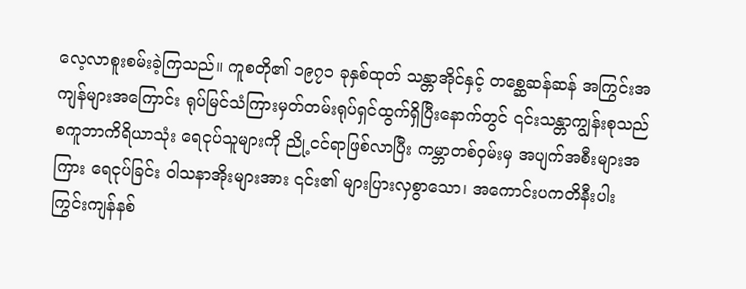လေ့လာစူးစမ်းခဲ့ကြသည်။ ကူစတို၏ ၁၉၇၁ ခုနှစ်ထုတ် သန္တာအိုင်နှင့် တစ္ဆေဆန်ဆန် အကြွင်းအကျန်များအကြောင်း ရုပ်မြင်သံကြားမှတ်တမ်းရုပ်ရှင်ထွက်ရှိပြီးနောက်တွင် ၎င်းသန္တာကျွန်းစုသည် စကူဘာကိရိယာသုံး ရေငုပ်သူများကို ညို့ငင်ရာဖြစ်လာပြီး ကမ္ဘာတစ်ဝှမ်းမှ အပျက်အစီးများအကြား ရေငုပ်ခြင်း ဝါသနာအိုးများအား ၎င်း၏ များပြားလှစွာ‌သော၊ အကောင်းပကတိနီးပါး ကြွင်းကျန်နစ်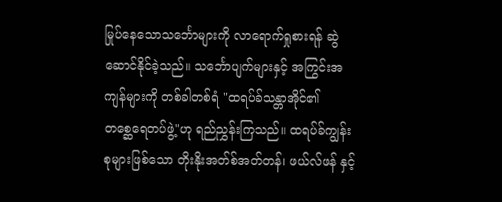မြုပ်နေသောသင်္ဘောများကို လာ‌ရောက်ရှုစားရန် ဆွဲဆောင်နိုင်ခဲ့သည်။ သင်္ဘောပျက်များနှင့် အကြွင်းအကျန်များကို တစ်ခါတစ်ရံ "ထရပ်ခ်သန္တာအိုင်၏ တစ္ဆေ‌ရေတပ်ဖွဲ့"ဟု ရည်ညွှန်းကြသည်။ ထရပ်ခ်ကျွန်းစုများဖြစ်သော တိုးနိုးအတ်စ်အတ်တန်၊ ဖယ်လ်ဖန် နှင့်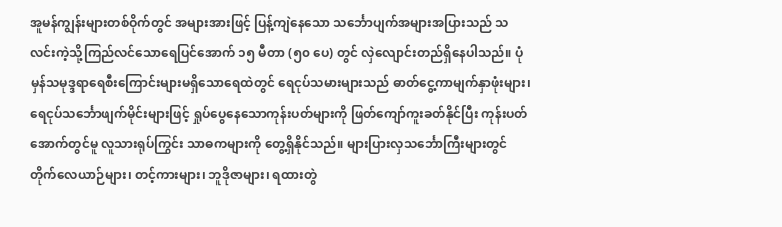အူမန်ကျွန်းများတစ်ဝိုက်တွင် အများအားဖြင့် ပြန့်ကျဲနေသော သင်္ဘောပျက်အများအပြားသည် သလင်းကဲ့သို့ကြည်လင်သောရေပြင်အောက် ၁၅ မီတာ (၅၀ ပေ) တွင် လှဲလျောင်းတည်ရှိနေပါသည်။ ပုံမှန်သမုဒ္ဒရာရေစီးကြောင်းများမရှိသောရေထဲတွင် ရေငုပ်သမားများသည် ဓာတ်ငွေ့ကာမျက်နှာဖုံးများ၊ ရေငုပ်သင်္ဘောဖျက်မိုင်းများဖြင့် ရှုပ်‌‌‌ပွေနေသောကုန်းပတ်များကို ဖြတ်ကျော်ကူးခတ်နိုင်ပြီး ကုန်းပတ်အောက်တွင်မူ လူသားရုပ်ကြွင်း သာဓကများကို တွေ့ရှိနိုင်သည်။ များပြားလှသင်္ဘောကြီးများတွင် တိုက်လေယာဉ်များ၊ တင့်ကားများ၊ ဘူဒိုဇာများ၊ ရထားတွဲ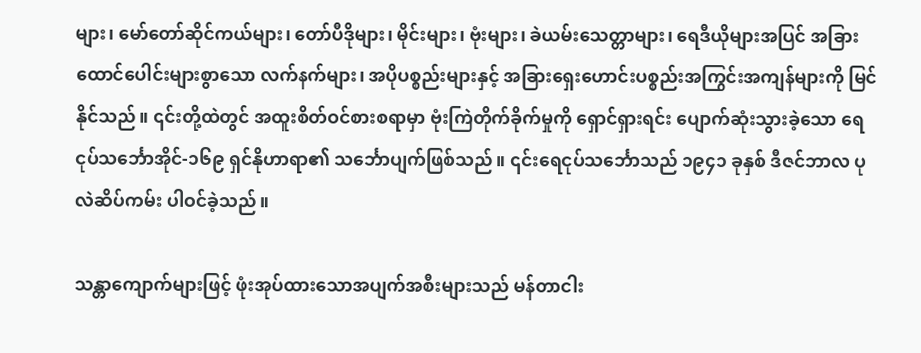များ၊ မော်တော်ဆိုင်ကယ်များ၊ တော်ပီဒိုများ၊ မိုင်းများ၊ ဗုံးများ၊ ခဲယမ်းသေတ္တာများ၊ ရေဒီယိုများအပြင် အခြားထောင်ပေါင်းများစွာသော လက်နက်များ၊ အပိုပစ္စည်းများနှင့် အခြားရှေးဟောင်းပစ္စည်းအကြွင်းအကျန်များကို မြင်နိုင်သည်။ ၎င်းတို့ထဲတွင် အထူးစိတ်ဝင်စားစရာမှာ ဗုံးကြဲတိုက်ခိုက်မှုကို ရှောင်ရှားရင်း ‌ပျောက်ဆုံးသွားခဲ့သော ရေငုပ်သင်္ဘောအိုင်-၁၆၉ ရှင်နိုဟာရာ၏ သင်္ဘောပျက်ဖြစ်သည်။ ၎င်းရေငုပ်သင်္ဘောသည် ၁၉၄၁ ခုနှစ် ဒီဇင်ဘာလ ပုလဲဆိပ်ကမ်း ပါဝင်ခဲ့သည်။

သန္တာကျောက်များဖြင့် ဖုံးအုပ်ထား‌သောအပျက်အစီးများသည် မန်တာငါး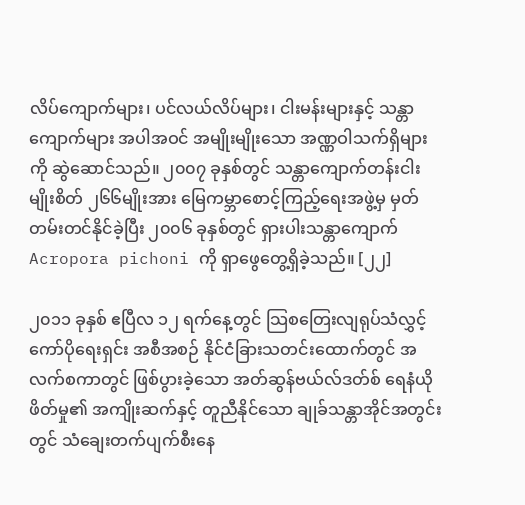လိပ်ကျောက်များ၊ ပင်လယ်လိပ်များ၊ ငါးမန်းများနှင့် သန္တာကျောက်များ အပါအဝင် အမျိုးမျိုးသော အဏ္ဏဝါသက်ရှိများကို ဆွဲဆောင်သည်။ ၂၀၀၇ ခုနှစ်တွင် သန္တာကျောက်တန်းငါးမျိုးစိတ် ၂၆၆မျိုးအား မြေကမ္ဘာစောင့်ကြည့်ရေးအဖွဲ့မှ မှတ်တမ်းတင်နိုင်ခဲ့ပြီး ၂၀၀၆ ခုနှစ်တွင် ရှားပါးသန္တာကျောက် Acropora pichoni ကို ရှာဖွေတွေ့ရှိခဲ့သည်။ [၂၂]

၂၀၁၁ ခုနှစ် ဧပြီလ ၁၂ ရက်နေ့တွင် သြစတြေးလျရုပ်သံလွှင့်ကော်ပိုရေးရှင်း အစီအစဉ် နိုင်ငံခြားသတင်းထောက်တွင် အလက်စကာတွင် ဖြစ်ပွားခဲ့သော အတ်ဆွန်ဗယ်လ်ဒတ်စ် ရေနံယိုဖိတ်မှု၏ အကျိုးဆက်နှင့် တူညီနိုင်သော ချုခ်သန္တာအိုင်အတွင်းတွင် သံချေးတက်ပျက်စီးနေ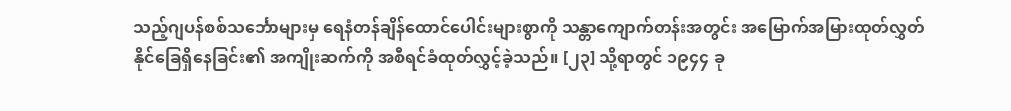သည့်ဂျပန်စစ်သင်္ဘောများမှ ရေနံတန်ချိန်ထောင်ပေါင်းများစွာကို သန္တာကျောက်တန်းအတွင်း အမြောက်အမြားထုတ်လွှတ်နိုင်ခြေရှိ‌နေခြင်း၏ အကျိုးဆက်ကို အစီရင်ခံထုတ်လွှင့်ခဲ့သည်။ [၂၃] သို့ရာတွင် ၁၉၄၄ ခု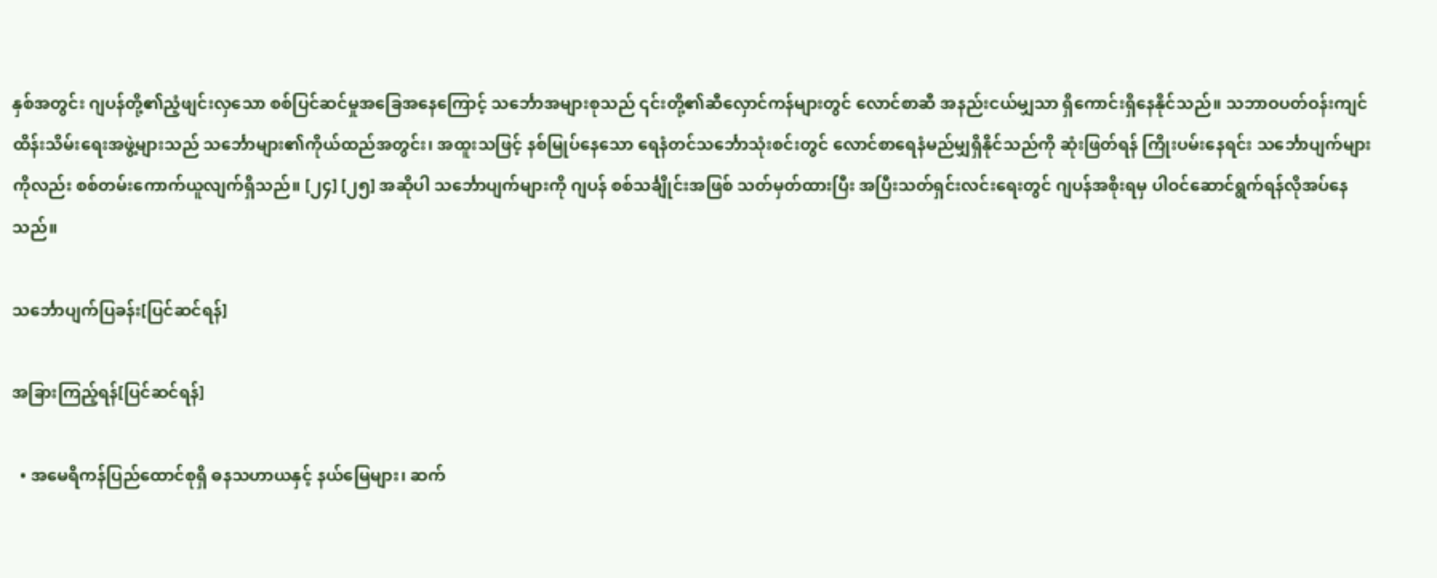နှစ်အတွင်း ဂျပန်တို့၏ညံ့ဖျင်းလှသော စစ်ပြင်ဆင်မှုအခြေအနေကြောင့် သင်္ဘောအများစုသည် ၎င်းတို့၏ဆီလှောင်ကန်များတွင် လောင်စာဆီ အနည်းငယ်မျှသာ ရှိကောင်းရှိနေနိုင်သည်။ သဘာဝပတ်ဝန်းကျင် ထိန်းသိမ်းရေးအဖွဲ့များသည် သင်္ဘောများ၏ကိုယ်ထည်အတွင်း၊ အထူးသဖြင့် နစ်မြုပ်နေသော ရေနံတင်သင်္ဘောသုံးစင်းတွင် လောင်စာရေနံမည်မျှရှိနိုင်သည်ကို ဆုံးဖြတ်ရန် ကြိုးပမ်းနေရင်း သင်္ဘောပျက်များကိုလည်း စစ်တမ်းကောက်ယူလျက်ရှိသည်။ [၂၄] [၂၅] အဆိုပါ သင်္ဘောပျက်များကို ဂျပန် စစ်သင်္ချိုင်းအဖြစ် သတ်မှတ်ထားပြီး အပြီးသတ်ရှင်းလင်းရေးတွင် ဂျပန်အစိုးရမှ ပါဝင်ဆောင်ရွက်ရန်လိုအပ်နေသည်။

သင်္ဘောပျက်ပြခန်း[ပြင်ဆင်ရန်]

အခြားကြည့်ရန်[ပြင်ဆင်ရန်]

  • အမေရိကန်ပြည်ထောင်စုရှိ ဓနသဟာယနှင့် နယ်မြေများ၊ ဆက်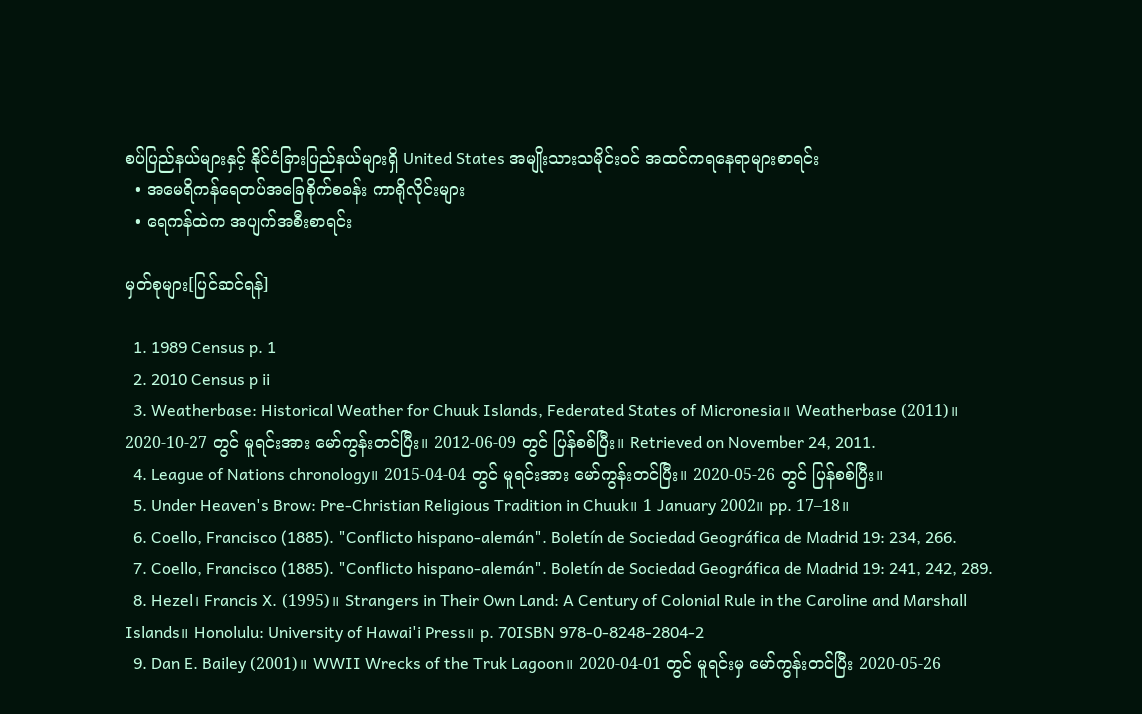စပ်ပြည်နယ်များနှင့် နိုင်ငံခြားပြည်နယ်များရှိ United States အမျိုးသားသမိုင်းဝင် အထင်ကရနေရာများစာရင်း
  • အမေရိကန်ရေတပ်အခြေစိုက်စခန်း ကာရိုလိုင်းများ
  • ရေကန်ထဲက အပျက်အစီးစာရင်း

မှတ်စုများ[ပြင်ဆင်ရန်]

  1. 1989 Census p. 1
  2. 2010 Census p ii
  3. Weatherbase: Historical Weather for Chuuk Islands, Federated States of Micronesia။ Weatherbase (2011)။ 2020-10-27 တွင် မူရင်းအား မော်ကွန်းတင်ပြီး။ 2012-06-09 တွင် ပြန်စစ်ပြီး။ Retrieved on November 24, 2011.
  4. League of Nations chronology။ 2015-04-04 တွင် မူရင်းအား မော်ကွန်းတင်ပြီး။ 2020-05-26 တွင် ပြန်စစ်ပြီး။
  5. Under Heaven's Brow: Pre-Christian Religious Tradition in Chuuk။ 1 January 2002။ pp. 17–18။
  6. Coello, Francisco (1885). "Conflicto hispano-alemán". Boletín de Sociedad Geográfica de Madrid 19: 234, 266.
  7. Coello, Francisco (1885). "Conflicto hispano-alemán". Boletín de Sociedad Geográfica de Madrid 19: 241, 242, 289.
  8. Hezel၊ Francis X. (1995)။ Strangers in Their Own Land: A Century of Colonial Rule in the Caroline and Marshall Islands။ Honolulu: University of Hawai'i Press။ p. 70ISBN 978-0-8248-2804-2
  9. Dan E. Bailey (2001)။ WWII Wrecks of the Truk Lagoon။ 2020-04-01 တွင် မူရင်းမှ မော်ကွန်းတင်ပြီး 2020-05-26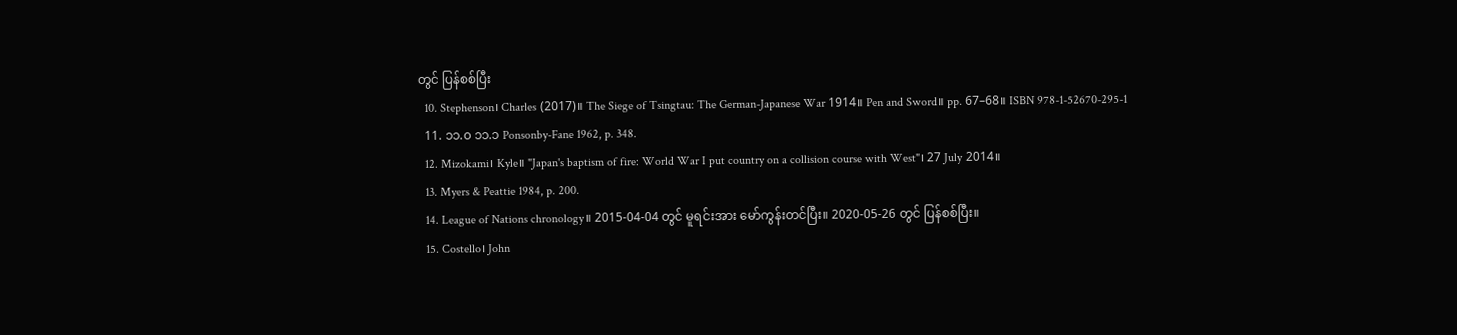တွင် ပြန်စစ်ပြီး
  10. Stephenson၊ Charles (2017)။ The Siege of Tsingtau: The German-Japanese War 1914။ Pen and Sword။ pp. 67–68။ ISBN 978-1-52670-295-1
  11. ၁၁.၀ ၁၁.၁ Ponsonby-Fane 1962, p. 348.
  12. Mizokami၊ Kyle။ "Japan's baptism of fire: World War I put country on a collision course with West"၊ 27 July 2014။
  13. Myers & Peattie 1984, p. 200.
  14. League of Nations chronology။ 2015-04-04 တွင် မူရင်းအား မော်ကွန်းတင်ပြီး။ 2020-05-26 တွင် ပြန်စစ်ပြီး။
  15. Costello၊ John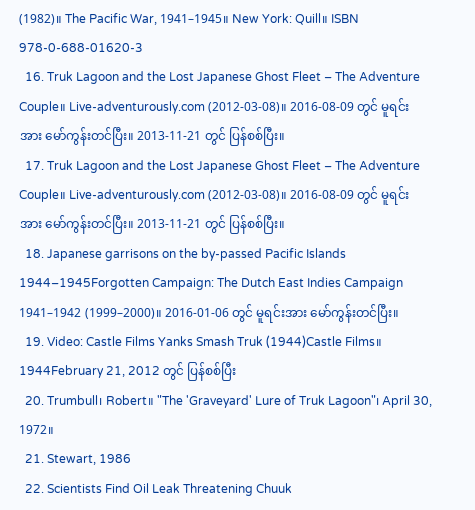(1982)။ The Pacific War, 1941–1945။ New York: Quill။ ISBN 978-0-688-01620-3
  16. Truk Lagoon and the Lost Japanese Ghost Fleet – The Adventure Couple။ Live-adventurously.com (2012-03-08)။ 2016-08-09 တွင် မူရင်းအား မော်ကွန်းတင်ပြီး။ 2013-11-21 တွင် ပြန်စစ်ပြီး။
  17. Truk Lagoon and the Lost Japanese Ghost Fleet – The Adventure Couple။ Live-adventurously.com (2012-03-08)။ 2016-08-09 တွင် မူရင်းအား မော်ကွန်းတင်ပြီး။ 2013-11-21 တွင် ပြန်စစ်ပြီး။
  18. Japanese garrisons on the by-passed Pacific Islands 1944–1945Forgotten Campaign: The Dutch East Indies Campaign 1941–1942 (1999–2000)။ 2016-01-06 တွင် မူရင်းအား မော်ကွန်းတင်ပြီး။
  19. Video: Castle Films Yanks Smash Truk (1944)Castle Films။ 1944February 21, 2012 တွင် ပြန်စစ်ပြီး
  20. Trumbull၊ Robert။ "The 'Graveyard' Lure of Truk Lagoon"၊ April 30, 1972။
  21. Stewart, 1986
  22. Scientists Find Oil Leak Threatening Chuuk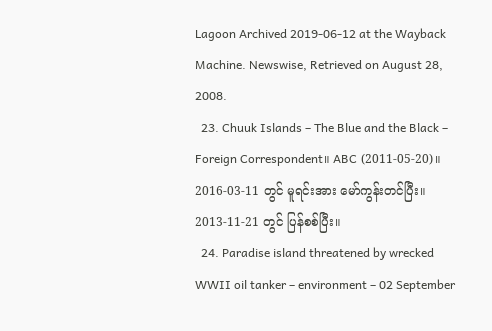Lagoon Archived 2019-06-12 at the Wayback Machine. Newswise, Retrieved on August 28, 2008.
  23. Chuuk Islands – The Blue and the Black – Foreign Correspondent။ ABC (2011-05-20)။ 2016-03-11 တွင် မူရင်းအား မော်ကွန်းတင်ပြီး။ 2013-11-21 တွင် ပြန်စစ်ပြီး။
  24. Paradise island threatened by wrecked WWII oil tanker – environment – 02 September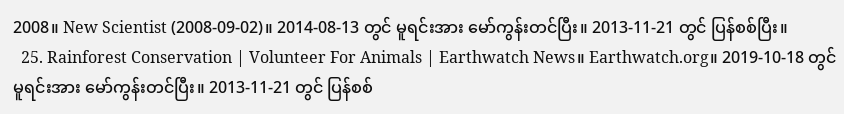2008။ New Scientist (2008-09-02)။ 2014-08-13 တွင် မူရင်းအား မော်ကွန်းတင်ပြီး။ 2013-11-21 တွင် ပြန်စစ်ပြီး။
  25. Rainforest Conservation | Volunteer For Animals | Earthwatch News။ Earthwatch.org။ 2019-10-18 တွင် မူရင်းအား မော်ကွန်းတင်ပြီး။ 2013-11-21 တွင် ပြန်စစ်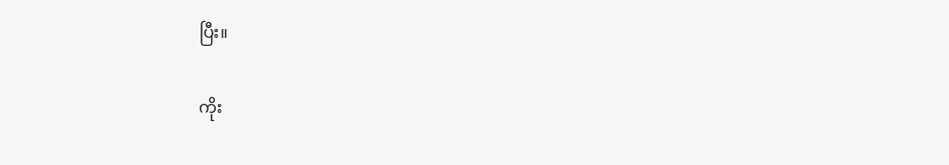ပြီး။

ကိုး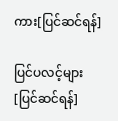ကား[ပြင်ဆင်ရန်]

ပြင်ပလင့်များ[ပြင်ဆင်ရန်]